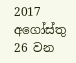2017 අගෝස්තු 26 වන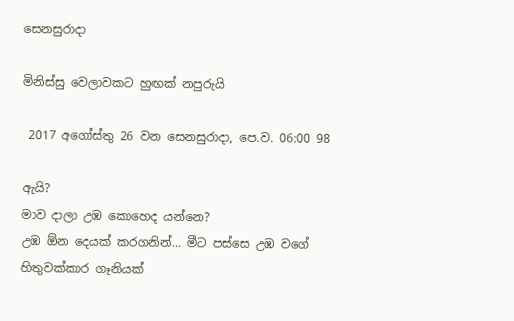සෙනසුරාදා

මිනිස්සු වෙලාවකට හුඟක් නපුරුයි

 2017 අගෝස්තු 26 වන සෙනසුරාදා, පෙ.ව. 06:00 98

ඇයි?
මාව දාලා උඹ කොහෙද යන්නෙ?
උඹ ඕන දෙයක් කරගනින්... මීට පස්සෙ උඹ වගේ හිතුවක්කාර ගෑනියක්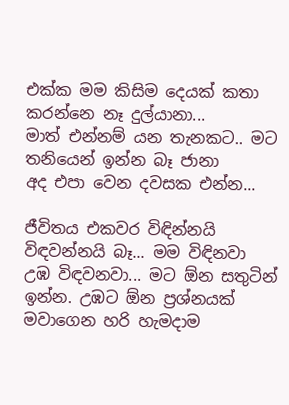එක්ක මම කිසිම දෙයක් කතා කරන්නෙ නෑ දුල්යානා...
මාත් එන්නම් යන තැනකට.. මට තනියෙන් ඉන්න බෑ ජානා
අද එපා වෙන දවසක එන්න...

ජීවිතය එකවර විඳින්නයි විඳවන්නයි බෑ... මම විඳිනවා උඹ විඳවනවා... මට ඕන සතුටින් ඉන්න. උඹට ඕන ප්‍රශ්නයක් මවාගෙන හරි හැමදාම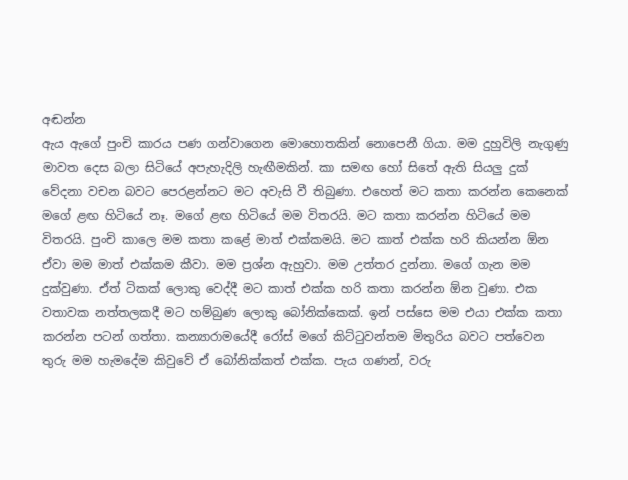අඬන්න
ඇය ඇගේ පුංචි කාරය පණ ගන්වාගෙන මොහොතකින් නොපෙනී ගියා. මම දුහුවිලි නැගුණු මාවත දෙස බලා සිටියේ අපැහැදිලි හැඟීමකින්. කා සමඟ හෝ සිතේ ඇති සියලු දුක් වේදනා වචන බවට පෙරළන්නට මට අවැසි වී තිබුණා. එහෙත් මට කතා කරන්න කෙනෙක් මගේ ළඟ හිටියේ නෑ. මගේ ළඟ හිටියේ මම විතරයි. මට කතා කරන්න හිටියේ මම විතරයි. පුංචි කාලෙ මම කතා කළේ මාත් එක්කමයි. මට කාත් එක්ක හරි කියන්න ඕන ඒවා මම මාත් එක්කම කීවා. මම ප්‍රශ්න ඇහුවා. මම උත්තර දුන්නා. මගේ ගැන මම දුක්වුණා. ඒත් ටිකක් ලොකු වෙද්දී මට කාත් එක්ක හරි කතා කරන්න ඕන වුණා. එක වතාවක නත්තලකදී මට හම්බුණ ලොකු බෝනික්කෙක්. ඉන් පස්සෙ මම එයා එක්ක කතා කරන්න පටන් ගත්තා. කන්‍යාරාමයේදී රෝස් මගේ කිට්ටුවන්තම මිතුරිය බවට පත්වෙන තුරු මම හැමදේම කිවුවේ ඒ බෝනික්කත් එක්ක. පැය ගණන්, වරු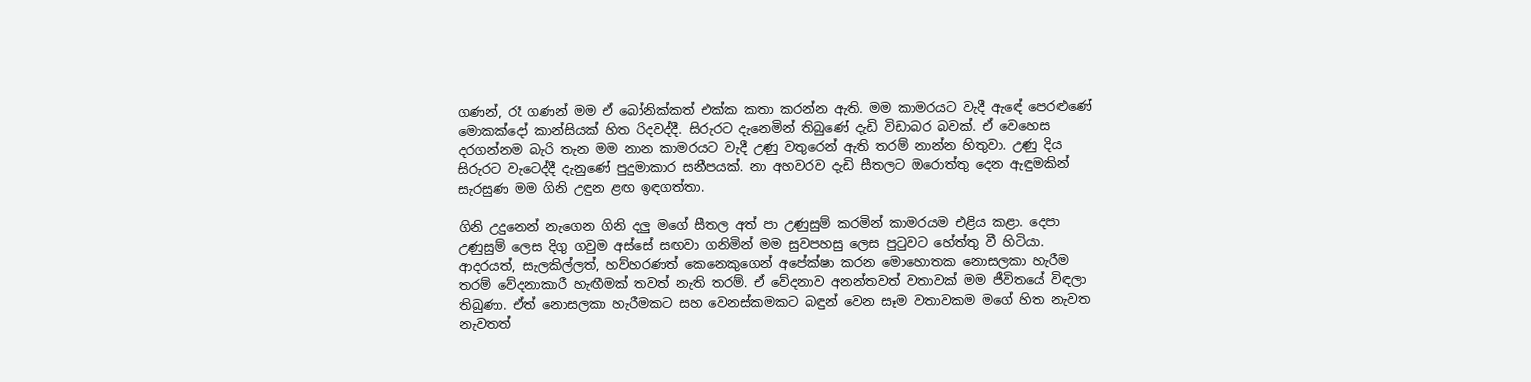ගණන්, රෑ ගණන් මම ඒ බෝනික්කත් එක්ක කතා කරන්න ඇති. මම කාමරයට වැදී ඇඳේ පෙරළුණේ මොකක්දෝ කාන්සියක් හිත රිදවද්දී. සිරුරට දැනෙමින් තිබුණේ දැඩි විඩාබර බවක්. ඒ වෙහෙස දරගන්නම බැරි තැන මම නාන කාමරයට වැදී උණු වතුරෙන් ඇති තරම් නාන්න හිතුවා. උණු දිය සිරුරට වැටෙද්දී දැනුණේ පුදුමාකාර සනීපයක්. නා අහවරව දැඩි සීතලට ඔරොත්තු දෙන ඇඳුමකින් සැරසුණ මම ගිනි උඳුන ළඟ ඉඳගත්තා.

ගිනි උදුනෙන් නැගෙන ගිනි දලු මගේ සීතල අත් පා උණුසුම් කරමින් කාමරයම එළිය කළා. දෙපා උණුසුම් ලෙස දිගු ගවුම අස්සේ සඟවා ගනිමින් මම සුවපහසු ලෙස පුටුවට හේත්තු වී හිටියා. ආදරයත්, සැලකිල්ලත්, හව්හරණත් කෙනෙකුගෙන් අපේක්ෂා කරන මොහොතක නොසලකා හැරීම තරම් වේදනාකාරී හැඟීමක් තවත් නැති තරම්. ඒ වේදනාව අනන්තවත් වතාවක් මම ජීවිතයේ විඳලා තිබුණා. ඒත් නොසලකා හැරීමකට සහ වෙනස්කමකට බඳුන් වෙන සෑම වතාවකම මගේ හිත නැවත නැවතත්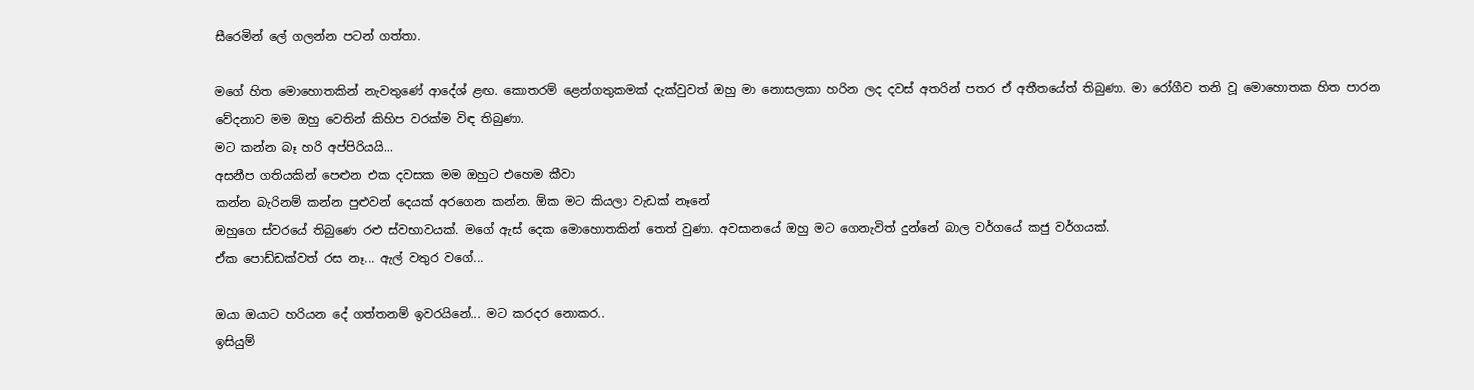සීරෙමින් ලේ ගලන්න පටන් ගත්තා.

මගේ හිත මොහොතකින් නැවතුණේ ආදේශ් ළඟ. කොතරම් ළෙන්ගතුකමක් දැක්වුවත් ඔහු මා නොසලකා හරින ලද දවස් අතරින් පතර ඒ අතීතයේත් තිබුණා. මා රෝගීව තනි වූ මොහොතක හිත පාරන වේදනාව මම ඔහු වෙතින් කිහිප වරක්ම විඳ තිබුණා.
මට කන්න බෑ හරි අප්පිරියයි...
අසනීප ගතියකින් පෙළුන එක දවසක මම ඔහුට එහෙම කීවා
කන්න බැරිනම් කන්න පුළුවන් දෙයක් අරගෙන කන්න. ඕක මට කියලා වැඩක් නෑනේ
ඔහුගෙ ස්වරයේ තිබුණෙ රළු ස්වභාවයක්. මගේ ඇස් දෙක මොහොතකින් තෙත් වුණා. අවසානයේ ඔහු මට ගෙනැවිත් දුන්නේ බාල වර්ගයේ කජු වර්ගයක්.
ඒක පොඩ්ඩක්වත් රස නෑ... ඇල් වතුර වගේ...

ඔයා ඔයාට හරියන දේ ගත්තනම් ඉවරයිනේ... මට කරදර නොකර..
ඉසියුම්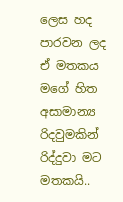ලෙස හද පාරවන ලද ඒ මතකය මගේ හිත අසාමාන්‍ය රිදවුමකින් රිද්දුවා මට මතකයි..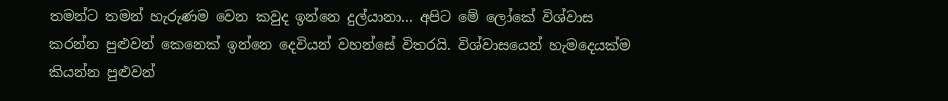තමන්ට තමන් හැරුණම වෙන කවුද ඉන්නෙ දුල්යානා... අපිට මේ ලෝකේ විශ්වාස කරන්න පුළුවන් කෙනෙක් ඉන්නෙ දෙවියන් වහන්සේ විතරයි. විශ්වාසයෙන් හැමදෙයක්ම කියන්න පුළුවන්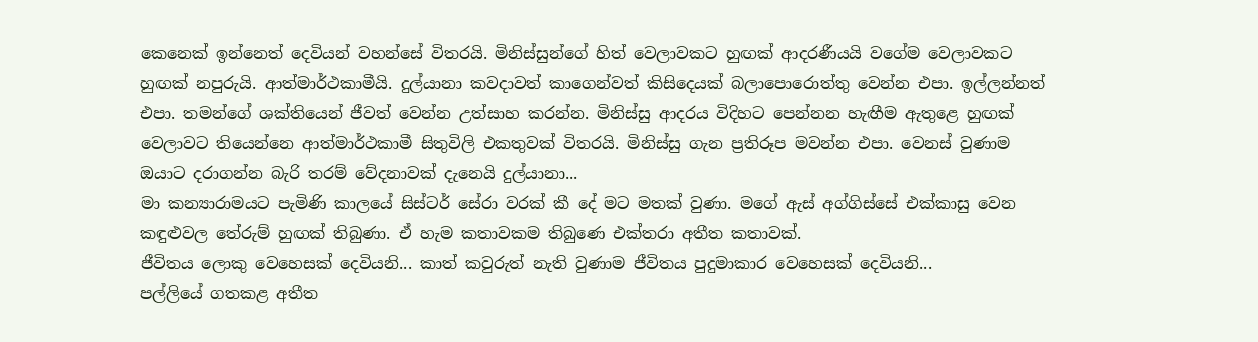කෙනෙක් ඉන්නෙත් දෙවියන් වහන්සේ විතරයි. මිනිස්සුන්ගේ හිත් වෙලාවකට හුඟක් ආදරණීයයි වගේම වෙලාවකට හුඟක් නපුරුයි. ආත්මාර්ථකාමීයි. දුල්යානා කවදාවත් කාගෙන්වත් කිසිදෙයක් බලාපොරොත්තු වෙන්න එපා. ඉල්ලන්නත් එපා. තමන්ගේ ශක්තියෙන් ජීවත් වෙන්න උත්සාහ කරන්න. මිනිස්සු ආදරය විදිහට පෙන්නන හැඟීම ඇතුළෙ හුඟක් වෙලාවට තියෙන්නෙ ආත්මාර්ථකාමී සිතුවිලි එකතුවක් විතරයි. මිනිස්සු ගැන ප්‍රතිරූප මවන්න එපා. වෙනස් වුණාම ඔයාට දරාගන්න බැරි තරම් වේදනාවක් දැනෙයි දුල්යානා...
මා කන්‍යාරාමයට පැමිණි කාලයේ සිස්ටර් සේරා වරක් කී දේ මට මතක් වුණා. මගේ ඇස් අග්ගිස්සේ එක්කාසු වෙන කඳුළුවල තේරුම් හුඟක් තිබුණා. ඒ හැම කතාවකම තිබුණෙ එක්තරා අතීත කතාවක්.
ජීවිතය ලොකු වෙහෙසක් දෙවියනි... කාත් කවුරුත් නැති වුණාම ජීවිතය පුදුමාකාර වෙහෙසක් දෙවියනි...
පල්ලියේ ගතකළ අතීත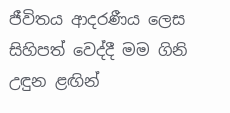ජීවිතය ආදරණීය ලෙස සිහිපත් වෙද්දී මම ගිනි උඳුන ළඟින්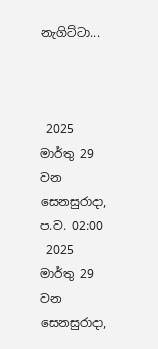නැගිට්ටා...



 2025 මාර්තු 29 වන සෙනසුරාදා, ප.ව. 02:00
 2025 මාර්තු 29 වන සෙනසුරාදා,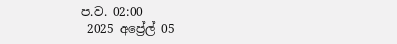ප.ව. 02:00
 2025 අප්‍රේල් 05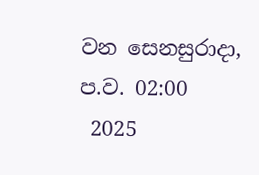වන සෙනසුරාදා, ප.ව. 02:00
 2025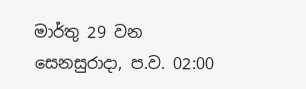මාර්තු 29 වන සෙනසුරාදා, ප.ව. 02:00